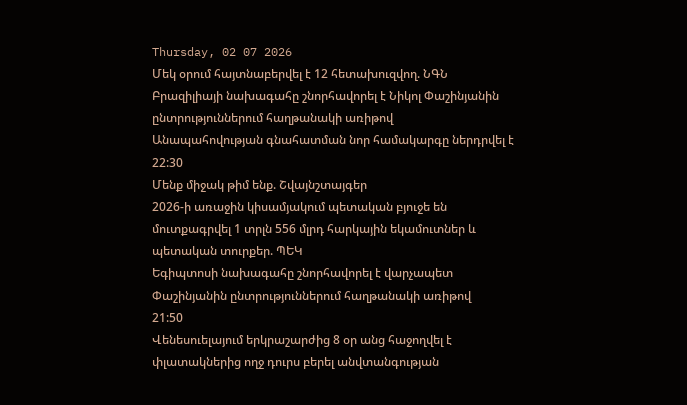Thursday, 02 07 2026
Մեկ օրում հայտնաբերվել է 12 հետախուզվող. ՆԳՆ
Բրազիլիայի նախագահը շնորհավորել է Նիկոլ Փաշինյանին ընտրություններում հաղթանակի առիթով
Անապահովության գնահատման նոր համակարգը ներդրվել է
22:30
Մենք միջակ թիմ ենք. Շվայնշտայգեր
2026-ի առաջին կիսամյակում պետական բյուջե են մուտքագրվել 1 տրլն 556 մլրդ հարկային եկամուտներ և պետական տուրքեր. ՊԵԿ
Եգիպտոսի նախագահը շնորհավորել է վարչապետ Փաշինյանին ընտրություններում հաղթանակի առիթով
21:50
Վենեսուելայում երկրաշարժից 8 օր անց հաջողվել է փլատակներից ողջ դուրս բերել անվտանգության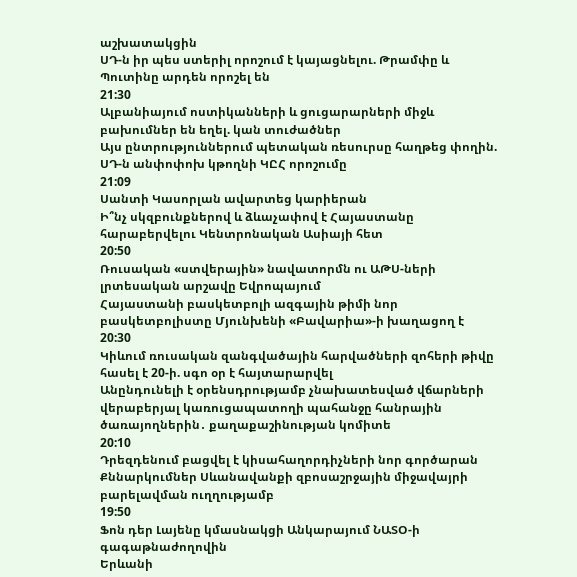աշխատակցին
ՍԴ-ն իր պես ստերիլ որոշում է կայացնելու. Թրամփը և Պուտինը արդեն որոշել են
21:30
Ալբանիայում ոստիկանների և ցուցարարների միջև բախումներ են եղել. կան տուժածներ
Այս ընտրություններում պետական ռեսուրսը հաղթեց փողին. ՍԴ-ն անփոփոխ կթողնի ԿԸՀ որոշումը
21:09
Սանտի Կասորլան ավարտեց կարիերան
Ի՞նչ սկզբունքներով և ձևաչափով է Հայաստանը հարաբերվելու Կենտրոնական Ասիայի հետ
20:50
Ռուսական «ստվերային» նավատորմն ու ԱԹՍ-ների լրտեսական արշավը Եվրոպայում
Հայաստանի բասկետբոլի ազգային թիմի նոր բասկետբոլիստը Մյունխենի «Բավարիա»-ի խաղացող է
20:30
Կիևում ռուսական զանգվածային հարվածների զոհերի թիվը հասել է 20-ի. սգո օր է հայտարարվել
Անընդունելի է օրենսդրությամբ չնախատեսված վճարների վերաբերյալ կառուցապատողի պահանջը հանրային ծառայողներին․ քաղաքաշինության կոմիտե
20:10
Դրեզդենում բացվել է կիսահաղորդիչների նոր գործարան
Քննարկումներ Սևանավանքի զբոսաշրջային միջավայրի բարելավման ուղղությամբ
19:50
Ֆոն դեր Լայենը կմասնակցի Անկարայում ՆԱՏՕ-ի գագաթնաժողովին
Երևանի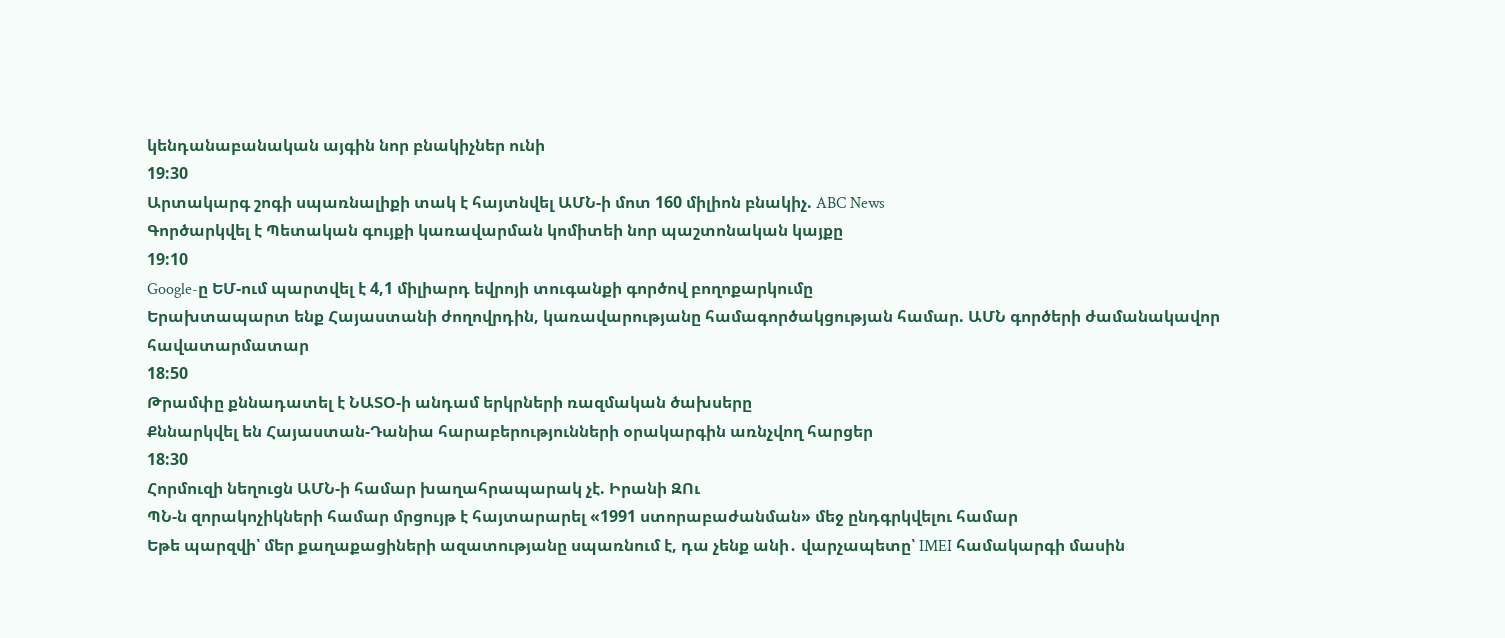կենդանաբանական այգին նոր բնակիչներ ունի
19:30
Արտակարգ շոգի սպառնալիքի տակ է հայտնվել ԱՄՆ-ի մոտ 160 միլիոն բնակիչ. ABC News
Գործարկվել է Պետական գույքի կառավարման կոմիտեի նոր պաշտոնական կայքը
19:10
Google-ը ԵՄ-ում պարտվել է 4,1 միլիարդ եվրոյի տուգանքի գործով բողոքարկումը
Երախտապարտ ենք Հայաստանի ժողովրդին, կառավարությանը համագործակցության համար. ԱՄՆ գործերի ժամանակավոր հավատարմատար
18:50
Թրամփը քննադատել է ՆԱՏՕ-ի անդամ երկրների ռազմական ծախսերը
Քննարկվել են Հայաստան-Դանիա հարաբերությունների օրակարգին առնչվող հարցեր
18:30
Հորմուզի նեղուցն ԱՄՆ-ի համար խաղահրապարակ չէ. Իրանի ԶՈւ
ՊՆ-ն զորակոչիկների համար մրցույթ է հայտարարել «1991 ստորաբաժանման» մեջ ընդգրկվելու համար
Եթե պարզվի՝ մեր քաղաքացիների ազատությանը սպառնում է, դա չենք անի․ վարչապետը՝ IMEI համակարգի մասին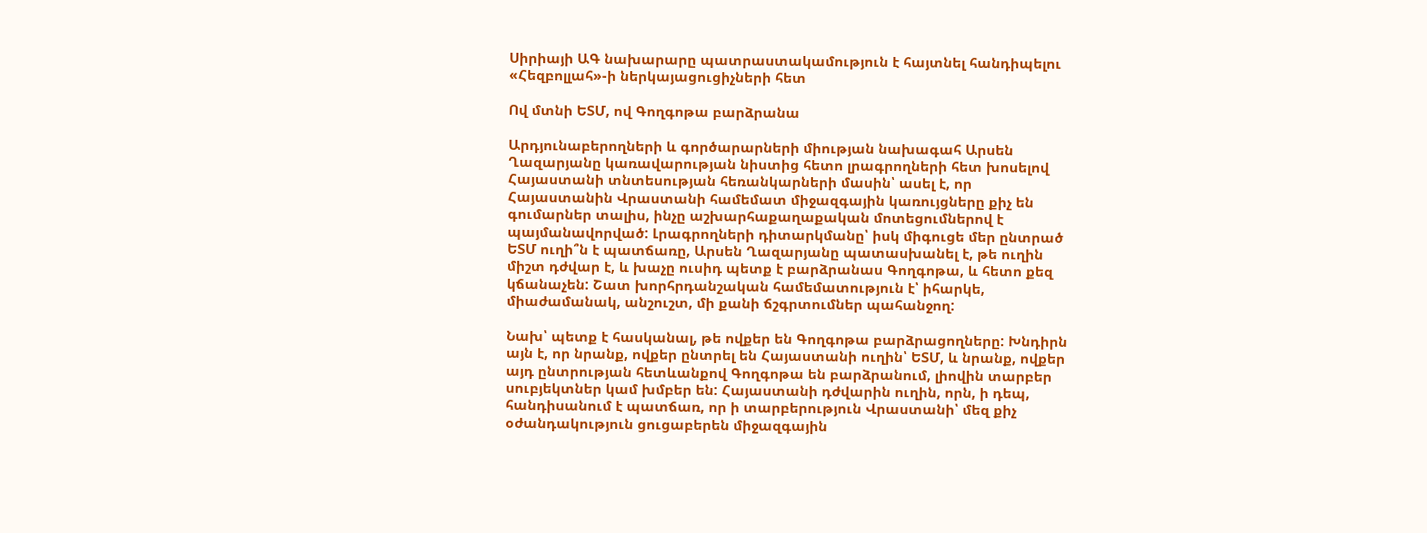Սիրիայի ԱԳ նախարարը պատրաստակամություն է հայտնել հանդիպելու «Հեզբոլլահ»-ի ներկայացուցիչների հետ

Ով մտնի ԵՏՄ, ով Գողգոթա բարձրանա

Արդյունաբերողների և գործարարների միության նախագահ Արսեն Ղազարյանը կառավարության նիստից հետո լրագրողների հետ խոսելով Հայաստանի տնտեսության հեռանկարների մասին՝ ասել է, որ Հայաստանին Վրաստանի համեմատ միջազգային կառույցները քիչ են գումարներ տալիս, ինչը աշխարհաքաղաքական մոտեցումներով է պայմանավորված: Լրագրողների դիտարկմանը՝ իսկ միգուցե մեր ընտրած ԵՏՄ ուղի՞ն է պատճառը, Արսեն Ղազարյանը պատասխանել է, թե ուղին միշտ դժվար է, և խաչը ուսիդ պետք է բարձրանաս Գողգոթա, և հետո քեզ կճանաչեն: Շատ խորհրդանշական համեմատություն է՝ իհարկե, միաժամանակ, անշուշտ, մի քանի ճշգրտումներ պահանջող:

Նախ՝ պետք է հասկանալ, թե ովքեր են Գողգոթա բարձրացողները: Խնդիրն այն է, որ նրանք, ովքեր ընտրել են Հայաստանի ուղին՝ ԵՏՄ, և նրանք, ովքեր այդ ընտրության հետևանքով Գողգոթա են բարձրանում, լիովին տարբեր սուբյեկտներ կամ խմբեր են: Հայաստանի դժվարին ուղին, որն, ի դեպ, հանդիսանում է պատճառ, որ ի տարբերություն Վրաստանի՝ մեզ քիչ օժանդակություն ցուցաբերեն միջազգային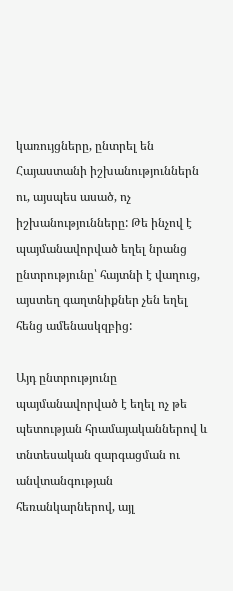կառույցները, ընտրել են Հայաստանի իշխանություններն ու, այսպես ասած, ոչ իշխանությունները: Թե ինչով է պայմանավորված եղել նրանց ընտրությունը՝ հայտնի է վաղուց, այստեղ գաղտնիքներ չեն եղել հենց ամենասկզբից:

Այդ ընտրությունը պայմանավորված է եղել ոչ թե պետության հրամայականներով և տնտեսական զարգացման ու անվտանգության հեռանկարներով, այլ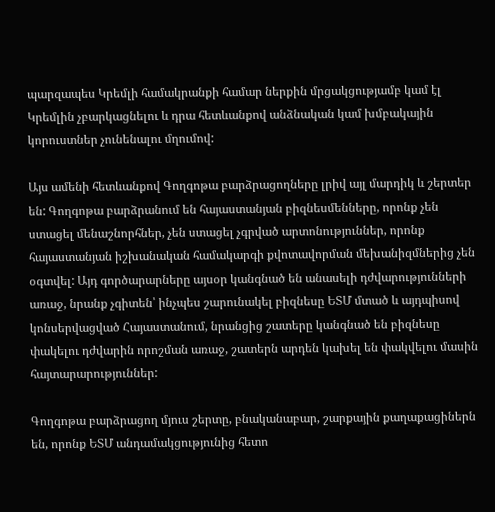պարզապես Կրեմլի համակրանքի համար ներքին մրցակցությամբ կամ էլ Կրեմլին չբարկացնելու և դրա հետևանքով անձնական կամ խմբակային կորուստներ չունենալու մղումով:

Այս ամենի հետևանքով Գողգոթա բարձրացողները լրիվ այլ մարդիկ և շերտեր են: Գողգոթա բարձրանում են հայաստանյան բիզնեսմենները, որոնք չեն ստացել մենաշնորհներ, չեն ստացել չգրված արտոնություններ, որոնք հայաստանյան իշխանական համակարգի քվոտավորման մեխանիզմներից չեն օգտվել: Այդ գործարարները այսօր կանգնած են անասելի դժվարությունների առաջ, նրանք չգիտեն՝ ինչպես շարունակել բիզնեսը ԵՏՄ մտած և այդպիսով կոնսերվացված Հայաստանում, նրանցից շատերը կանգնած են բիզնեսը փակելու դժվարին որոշման առաջ, շատերն արդեն կախել են փակվելու մասին հայտարարություններ:

Գողգոթա բարձրացող մյուս շերտը, բնականաբար, շարքային քաղաքացիներն են, որոնք ԵՏՄ անդամակցությունից հետո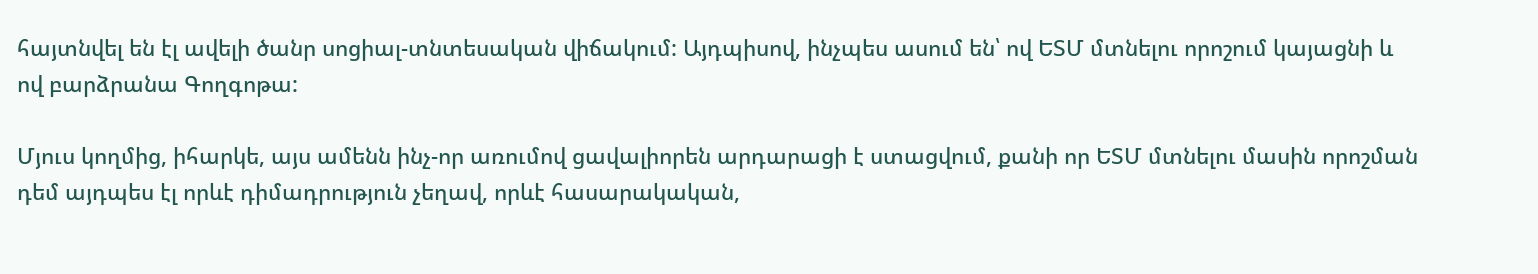հայտնվել են էլ ավելի ծանր սոցիալ-տնտեսական վիճակում: Այդպիսով, ինչպես ասում են՝ ով ԵՏՄ մտնելու որոշում կայացնի և ով բարձրանա Գողգոթա:

Մյուս կողմից, իհարկե, այս ամենն ինչ-որ առումով ցավալիորեն արդարացի է ստացվում, քանի որ ԵՏՄ մտնելու մասին որոշման դեմ այդպես էլ որևէ դիմադրություն չեղավ, որևէ հասարակական,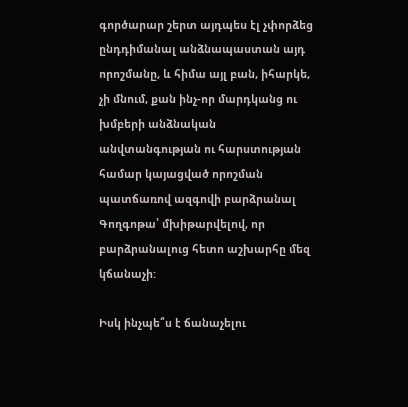գործարար շերտ այդպես էլ չփորձեց ընդդիմանալ անձնապաստան այդ որոշմանը, և հիմա այլ բան, իհարկե, չի մնում, քան ինչ-որ մարդկանց ու խմբերի անձնական անվտանգության ու հարստության համար կայացված որոշման պատճառով ազգովի բարձրանալ Գողգոթա՝ մխիթարվելով, որ բարձրանալուց հետո աշխարհը մեզ կճանաչի:

Իսկ ինչպե՞ս է ճանաչելու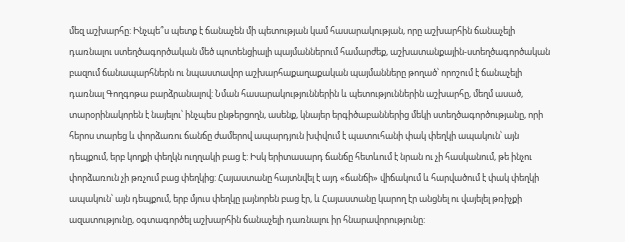մեզ աշխարհը: Ինչպե՞ս պետք է ճանաչեն մի պետության կամ հասարակության, որը աշխարհին ճանաչելի դառնալու ստեղծագործական մեծ պոտենցիալի պայմաններում համարժեք, աշխատանքային-ստեղծագործական բազում ճանապարհներն ու նպաստավոր աշխարհաքաղաքական պայմանները թողած՝ որոշում է ճանաչելի դառնալ Գողգոթա բարձրանալով: Նման հասարակություններին և պետություններին աշխարհը, մեղմ ասած, տարօրինակորեն է նայելու՝ ինչպես ընթերցողն, ասենք, կնայեր երգիծաբաններից մեկի ստեղծագործությանը, որի հերոս տարեց և փորձառու ճանճը ժամերով ապարդյուն խփվում է պատուհանի փակ փեղկի ապակուն՝ այն դեպքում, երբ կողքի փեղկն ուղղակի բաց է: Իսկ երիտասարդ ճանճը հետևում է նրան ու չի հասկանում, թե ինչու փորձառուն չի թռչում բաց փեղկից: Հայաստանը հայտնվել է այդ «ճանճի» վիճակում և հարվածում է փակ փեղկի ապակուն՝ այն դեպքում, երբ մյուս փեղկը լայնորեն բաց էր, և Հայաստանը կարող էր անցնել ու վայելել թռիչքի ազատությունը, օգտագործել աշխարհին ճանաչելի դառնալու իր հնարավորությունը: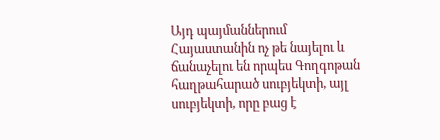Այդ պայմաններում Հայաստանին ոչ թե նայելու և ճանաչելու են որպես Գողգոթան հաղթահարած սուբյեկտի, այլ սուբյեկտի, որը բաց է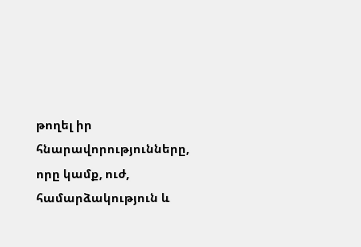թողել իր հնարավորությունները, որը կամք, ուժ, համարձակություն և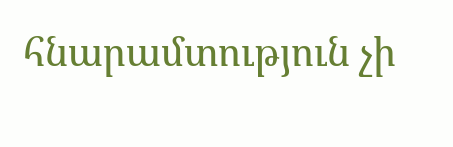հնարամտություն չի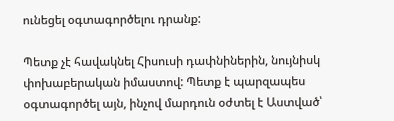ունեցել օգտագործելու դրանք:

Պետք չէ հավակնել Հիսուսի դափնիներին, նույնիսկ փոխաբերական իմաստով: Պետք է պարզապես օգտագործել այն, ինչով մարդուն օժտել է Աստված՝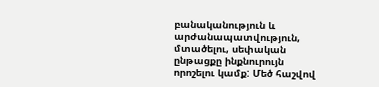բանականություն և արժանապատվություն, մտածելու, սեփական ընթացքը ինքնուրույն որոշելու կամք: Մեծ հաշվով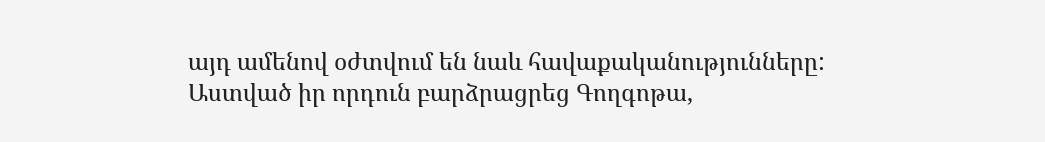այդ ամենով օժտվում են նաև հավաքականությունները: Աստված իր որդուն բարձրացրեց Գողգոթա,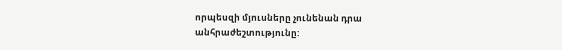որպեսզի մյուսները չունենան դրա անհրաժեշտությունը: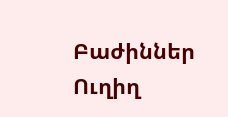Բաժիններ
Ուղիղ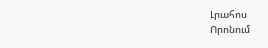Լրահոս
Որոնում